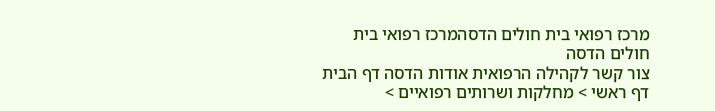מרכז רפואי בית חולים הדסהמרכז רפואי בית חולים הדסה
צור קשר לקהילה הרפואית אודות הדסה דף הבית
דף ראשי > מחלקות ושרותים רפואיים >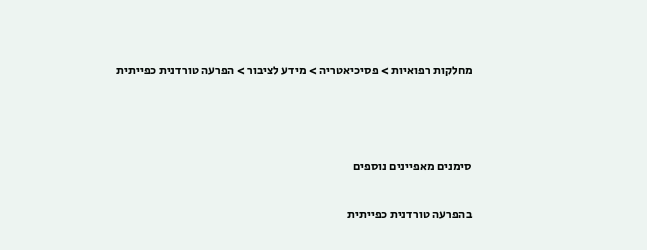מחלקות רפואיות > פסיכיאטריה > מידע לציבור > הפרעה טורדנית כפייתית



סימנים מאפיינים נוספים

בהפרעה טורדנית כפייתית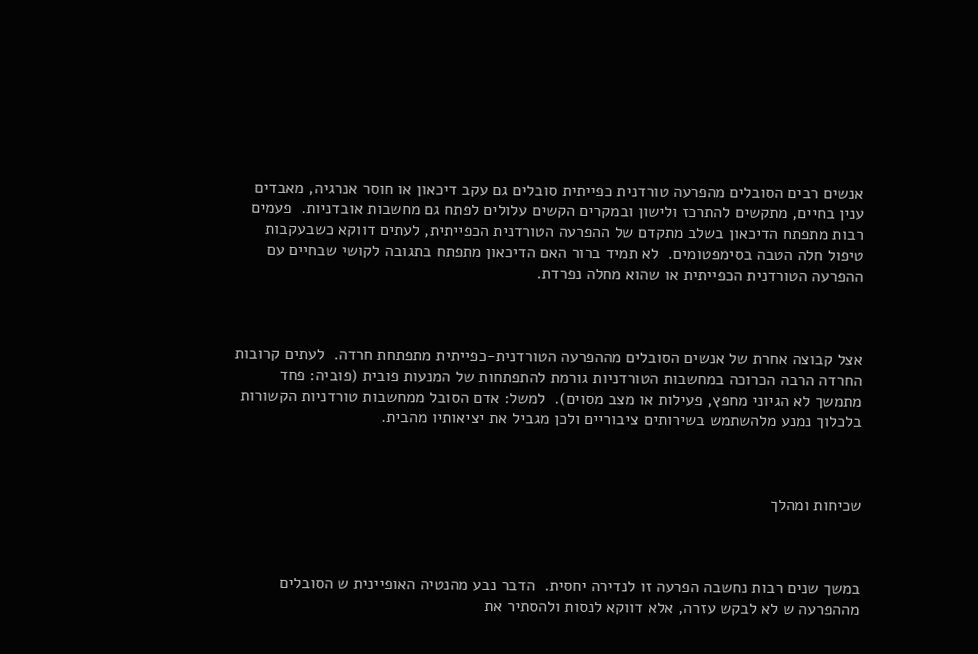אנשים רבים הסובלים מהפרעה טורדנית כפייתית סובלים גם עקב דיכאון או חוסר אנרגיה, מאבדים ענין בחיים, מתקשים להתרכז ולישון ובמקרים הקשים עלולים לפתח גם מחשבות אובדניות.  פעמים רבות מתפתח הדיכאון בשלב מתקדם של ההפרעה הטורדנית הכפייתית, לעתים דווקא כשבעקבות טיפול חלה הטבה בסימפטומים.  לא תמיד ברור האם הדיכאון מתפתח בתגובה לקושי שבחיים עם ההפרעה הטורדנית הכפייתית או שהוא מחלה נפרדת.



אצל קבוצה אחרת של אנשים הסובלים מההפרעה הטורדנית-כפייתית מתפתחת חרדה.  לעתים קרובות החרדה הרבה הכרוכה במחשבות הטורדניות גורמת להתפתחות של המנעות פובית (פוביה: פחד מתמשך לא הגיוני מחפץ, פעילות או מצב מסוים).  למשל: אדם הסובל ממחשבות טורדניות הקשורות בלכלוך נמנע מלהשתמש בשירותים ציבוריים ולכן מגביל את יציאותיו מהבית.



שכיחות ומהלך



במשך שנים רבות נחשבה הפרעה זו לנדירה יחסית.  הדבר נבע מהנטיה האופיינית ש הסובלים מההפרעה ש לא לבקש עזרה, אלא דווקא לנסות ולהסתיר את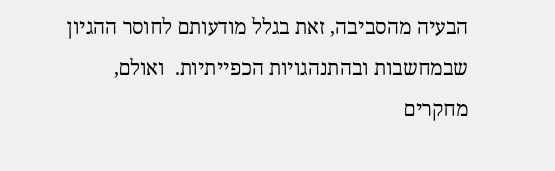הבעיה מהסביבה, זאת בגלל מודעותם לחוסר ההגיון שבמחשבות ובהתנהגויות הכפייתיות.  ואולם, מחקרים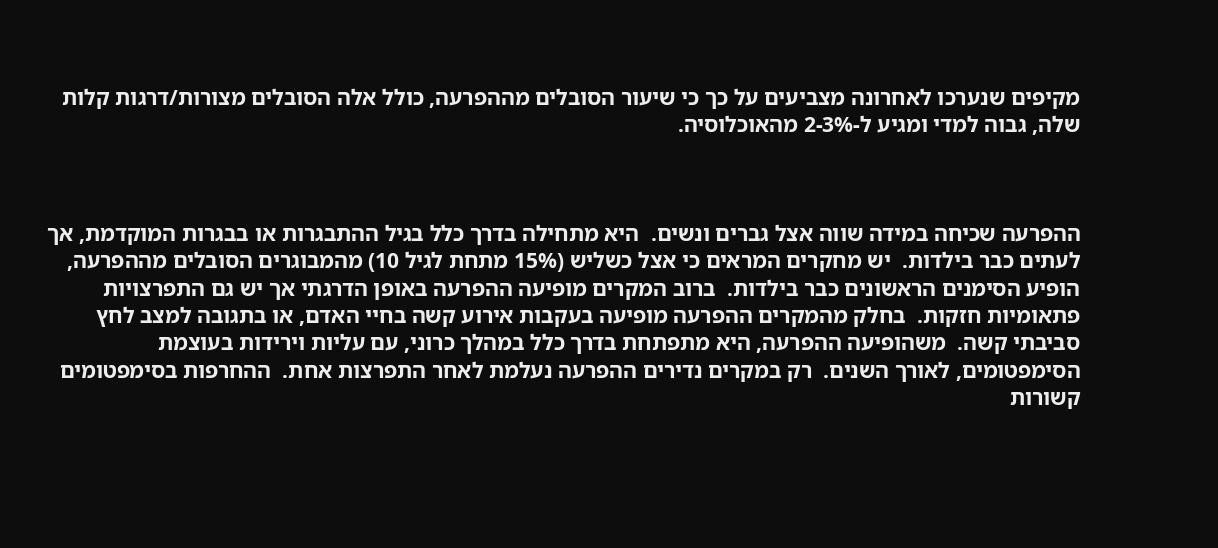מקיפים שנערכו לאחרונה מצביעים על כך כי שיעור הסובלים מההפרעה, כולל אלה הסובלים מצורות/דרגות קלות שלה, גבוה למדי ומגיע ל-2-3% מהאוכלוסיה.



ההפרעה שכיחה במידה שווה אצל גברים ונשים.  היא מתחילה בדרך כלל בגיל ההתבגרות או בבגרות המוקדמת, אך לעתים כבר בילדות.  יש מחקרים המראים כי אצל כשליש (15% מתחת לגיל 10) מהמבוגרים הסובלים מההפרעה, הופיע הסימנים הראשונים כבר בילדות.  ברוב המקרים מופיעה ההפרעה באופן הדרגתי אך יש גם התפרצויות פתאומיות חזקות.  בחלק מהמקרים ההפרעה מופיעה בעקבות אירוע קשה בחיי האדם, או בתגובה למצב לחץ סביבתי קשה.  משהופיעה ההפרעה, היא מתפתחת בדרך כלל במהלך כרוני, עם עליות וירידות בעוצמת הסימפטומים, לאורך השנים.  רק במקרים נדירים ההפרעה נעלמת לאחר התפרצות אחת.  ההחרפות בסימפטומים קשורות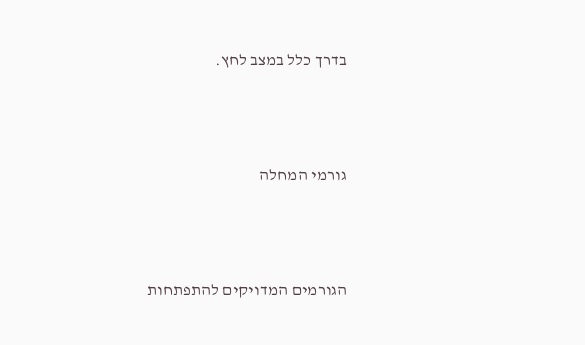בדרך כלל במצב לחץ.



גורמי המחלה



הגורמים המדויקים להתפתחות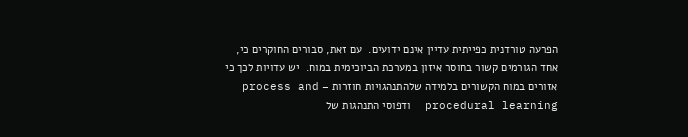הפרעה טורדנית כפייתית עדיין אינם ידועים.  עם זאת, סבורים החוקרים כי, אחד הגורמים קשור בחוסר איזון במערכת הביוכימית במוח.  יש עדויות לכך כי אזורים במוח הקשורים בלמידה שלהתנהגויות חוזרות – process and procedural learning  ודפוסי התנהגות של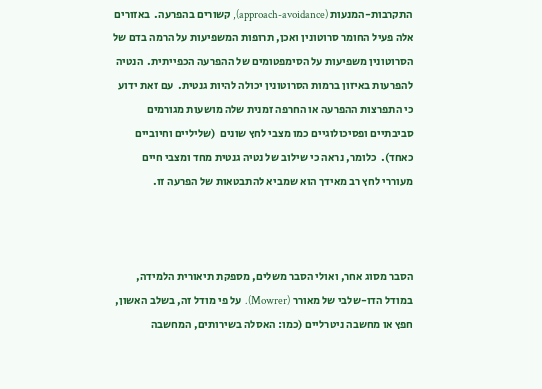התקרבות-המנעות (approach-avoidance), קשורים בהפרעה.  באזורים אלה פעיל החומר סרוטונין ואכן, תרופות המשפיעות על הרמה בדם של הסרוטונין משפיעות על הסימפטומים של ההפרעה הכפייתית.  הנטיה להפרעות באיזון ברמות הסרוטונין יכולה להיות גנטית.  עם זאת ידוע כי התפרצות ההפרעה או החרפה זמנית שלה מושעות מגורמים סביבתיים ופסיכולוגיים כמו מצבי לחץ שונים  (שליליים וחיוביים כאחד).  כלומר, נראה כי שילוב של נטיה גנטית מחד ומצבי חיים מעוררי לחץ רב מאידך הוא שמביא להתבטאות של הפרעה זו.



הסבר מסוג אחר, ואולי הסבר משלים, מספקת תיאורית הלמידה, במודל הדו-שלבי של מאורר (Mowrer).  על פי מודל זה, בשלב האשון, חפץ או מחשבה ניטרליים (כמו: האסלה בשירותים, המחשבה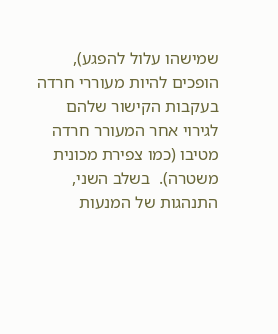שמישהו עלול להפגע), הופכים להיות מעוררי חרדה בעקבות הקישור שלהם לגירוי אחר המעורר חרדה מטיבו (כמו צפירת מכונית משטרה).  בשלב השני, התנהגות של המנעות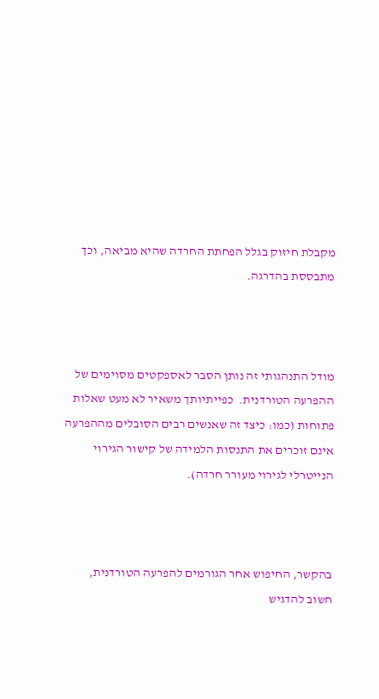מקבלת חיזוק בגלל הפחתת החרדה שהיא מביאה, וכך מתבססת בהדרגה.



מודל התנהגותי זה נותן הסבר לאספקטים מסוימים של ההפרעה הטורדנית.  כפייתיותך משאיר לא מעט שאלות פתוחות (כמו: כיצד זה שאנשים רבים הסובלים מההפרעה אינם זוכרים את התנסות הלמידה של קישור הגירוי הנייטרלי לגירוי מעורר חרדה).



בהקשר, החיפוש אחר הגורמים להפרעה הטורדנית, חשוב להדגיש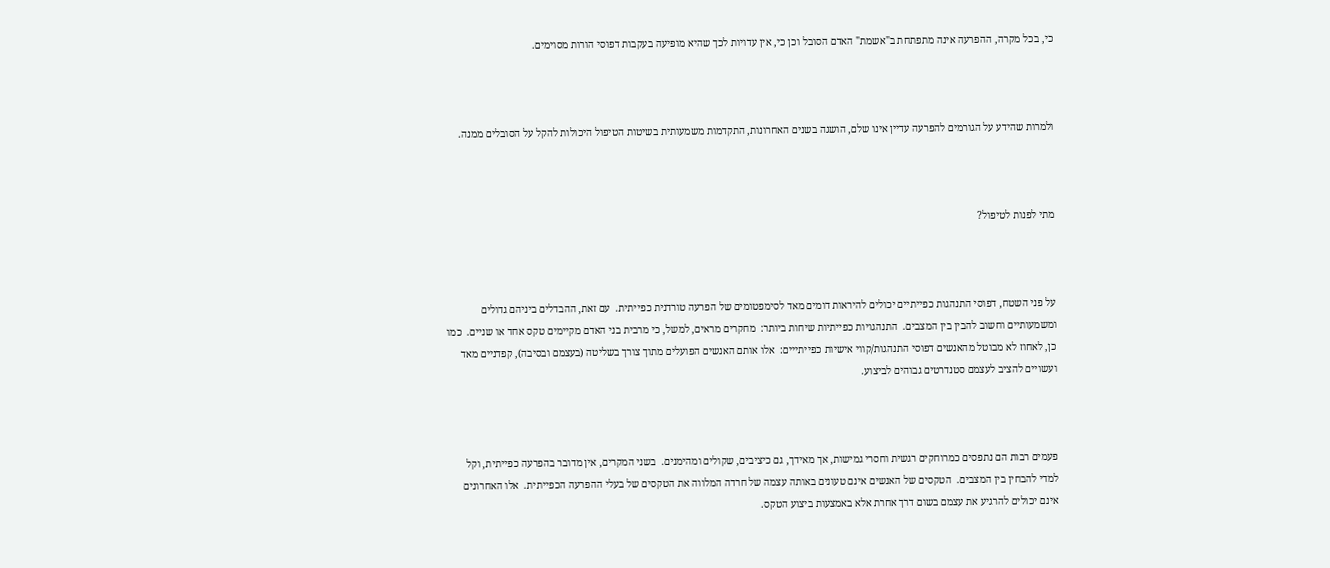כי, בכל מקרה, ההפרעה אינה מתפתחת ב"אשמת" האדם הסובל וכן כי, אין עדויות לכך שהיא מופיעה בעקבות דפוסי הורות מסוימים.



ולמרות שהידע על הגורמים להפרעה עדיין אינו שלם, הושגה בשנים האחרונות, התקדמות משמעותית בשיטות הטיפול היכולות להקל על הסובלים ממנה.



מתי לפנות לטיפול?



על פני השטח, דפוסי התנהגות כפייתיים יכולים להיראות דומים מאד לסימפטומים של הפרעה טורדנית כפייתית.  עם זאת, ההבדלים ביניהם גדולים ומשמעותיים וחשוב להבין בין המצבים.  התנהגויות כפייתיות שיחות ביותר:  מחקרים מראים, למשל, כי מרבית בני האדם מקיימים טקס אחד או שניים.  כמו כן, לאחוז לא מבוטל מהאנשים דפוסי התנהגות/קווי אישיות כפייתייים:  אלו אותם האנשים הפועלים מתוך צורך בשליטה (בעצמם ובסיבה), קפדניים מאד ועשויים להציב לעצמם סטנדרטים גבוהים לביצוע.



פעמים רבות הם נתפסים כמרוחקים רגשית וחסרי גמישות, אך מאידך, גם כיציבים, שקולים ומהימנים.  בשני המקרים, אין מדובר בהפרעה כפייתית, וקל למדי להבחין בין המצבים.  הטקסים של האנשים אינם טעונים באותה עצמה של חרדה המלווה את הטקסים של בעלי ההפרעה הכפייתית.  אלו האחרונים אינם יכולים להרגיע את עצמם בשום דרך אחרת אלא באמצעות ביצוע הטקס.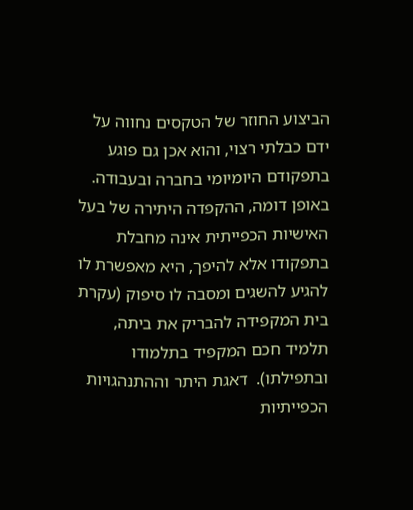הביצוע החוזר של הטקסים נחווה על ידם כבלתי רצוי, והוא אכן גם פוגע בתפקודם היומיומי בחברה ובעבודה.  באופן דומה, ההקפדה היתירה של בעל האישיות הכפייתית אינה מחבלת בתפקודו אלא להיפך, היא מאפשרת לו להגיע להשגים ומסבה לו סיפוק (עקרת בית המקפידה להבריק את ביתה, תלמיד חכם המקפיד בתלמודו ובתפילתו).  דאגת היתר וההתנהגויות הכפייתיות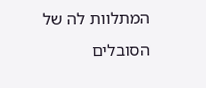המתלוות לה של הסובלים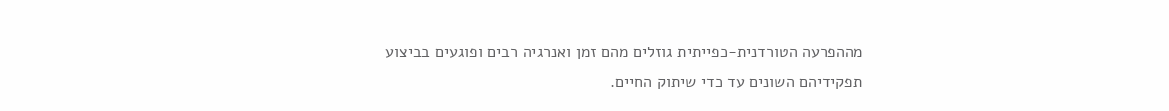מההפרעה הטורדנית-כפייתית גוזלים מהם זמן ואנרגיה רבים ופוגעים בביצוע תפקידיהם השונים עד כדי שיתוק החיים.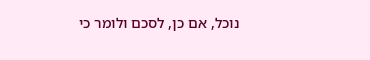נוכל, אם כן, לסכם ולומר כי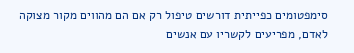סימפטומים כפייתית דורשים טיפול רק אם הם מהווים מקור מצוקה לאדם, מפריעים לקשריו עם אנשים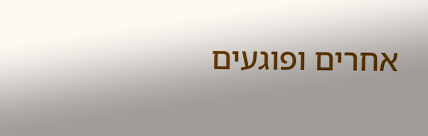אחרים ופוגעים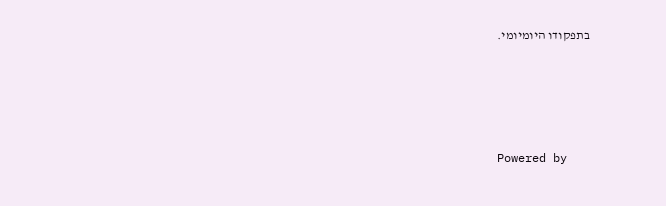בתפקודו היומיומי.






Powered by